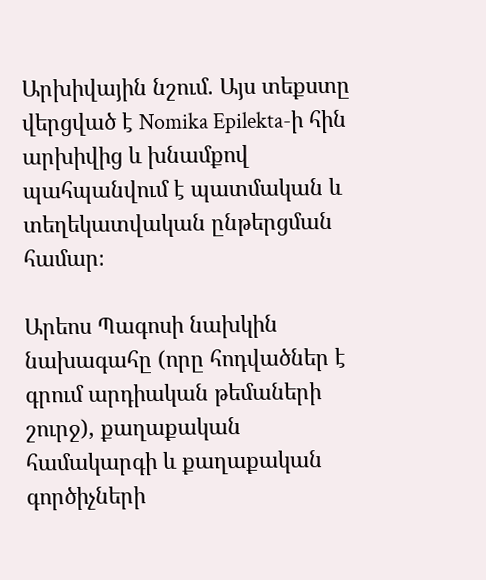Արխիվային նշում. Այս տեքստը վերցված է Nomika Epilekta-ի հին արխիվից և խնամքով պահպանվում է պատմական և տեղեկատվական ընթերցման համար։

Արեոս Պագոսի նախկին նախագահը (որը հոդվածներ է գրում արդիական թեմաների շուրջ), քաղաքական համակարգի և քաղաքական գործիչների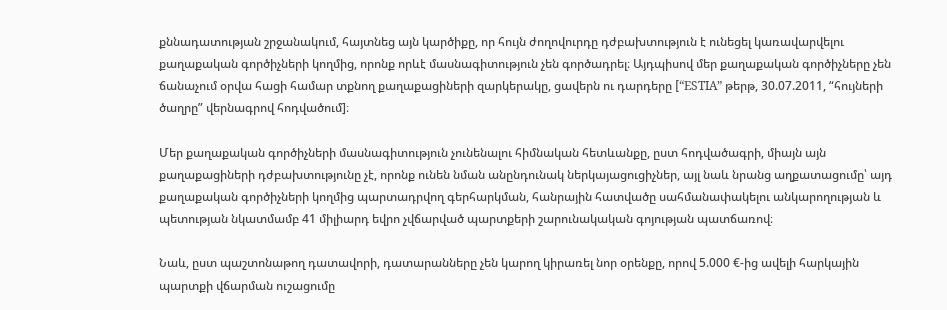քննադատության շրջանակում, հայտնեց այն կարծիքը, որ հույն ժողովուրդը դժբախտություն է ունեցել կառավարվելու քաղաքական գործիչների կողմից, որոնք որևէ մասնագիտություն չեն գործադրել։ Այդպիսով մեր քաղաքական գործիչները չեն ճանաչում օրվա հացի համար տքնող քաղաքացիների զարկերակը, ցավերն ու դարդերը [“ESTIA” թերթ, 30.07.2011, “հույների ծաղրը” վերնագրով հոդվածում]։

Մեր քաղաքական գործիչների մասնագիտություն չունենալու հիմնական հետևանքը, ըստ հոդվածագրի, միայն այն քաղաքացիների դժբախտությունը չէ, որոնք ունեն նման անընդունակ ներկայացուցիչներ, այլ նաև նրանց աղքատացումը՝ այդ քաղաքական գործիչների կողմից պարտադրվող գերհարկման, հանրային հատվածը սահմանափակելու անկարողության և պետության նկատմամբ 41 միլիարդ եվրո չվճարված պարտքերի շարունակական գոյության պատճառով։

Նաև, ըստ պաշտոնաթող դատավորի, դատարանները չեն կարող կիրառել նոր օրենքը, որով 5.000 €-ից ավելի հարկային պարտքի վճարման ուշացումը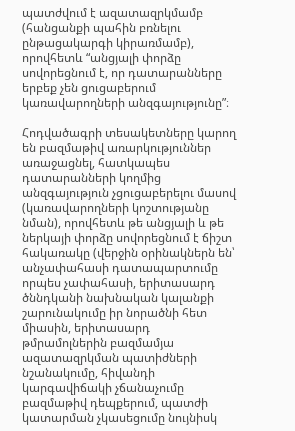պատժվում է ազատազրկմամբ (հանցանքի պահին բռնելու ընթացակարգի կիրառմամբ), որովհետև “անցյալի փորձը սովորեցնում է, որ դատարանները երբեք չեն ցուցաբերում կառավարողների անզգայությունը”։

Հոդվածագրի տեսակետները կարող են բազմաթիվ առարկություններ առաջացնել, հատկապես դատարանների կողմից անզգայություն չցուցաբերելու մասով (կառավարողների կոշտությանը նման), որովհետև թե անցյալի և թե ներկայի փորձը սովորեցնում է ճիշտ հակառակը (վերջին օրինակներն են՝ անչափահասի դատապարտումը որպես չափահասի, երիտասարդ ծննդկանի նախնական կալանքի շարունակումը իր նորածնի հետ միասին, երիտասարդ թմրամոլներին բազմամյա ազատազրկման պատիժների նշանակումը, հիվանդի կարգավիճակի չճանաչումը բազմաթիվ դեպքերում, պատժի կատարման չկասեցումը նույնիսկ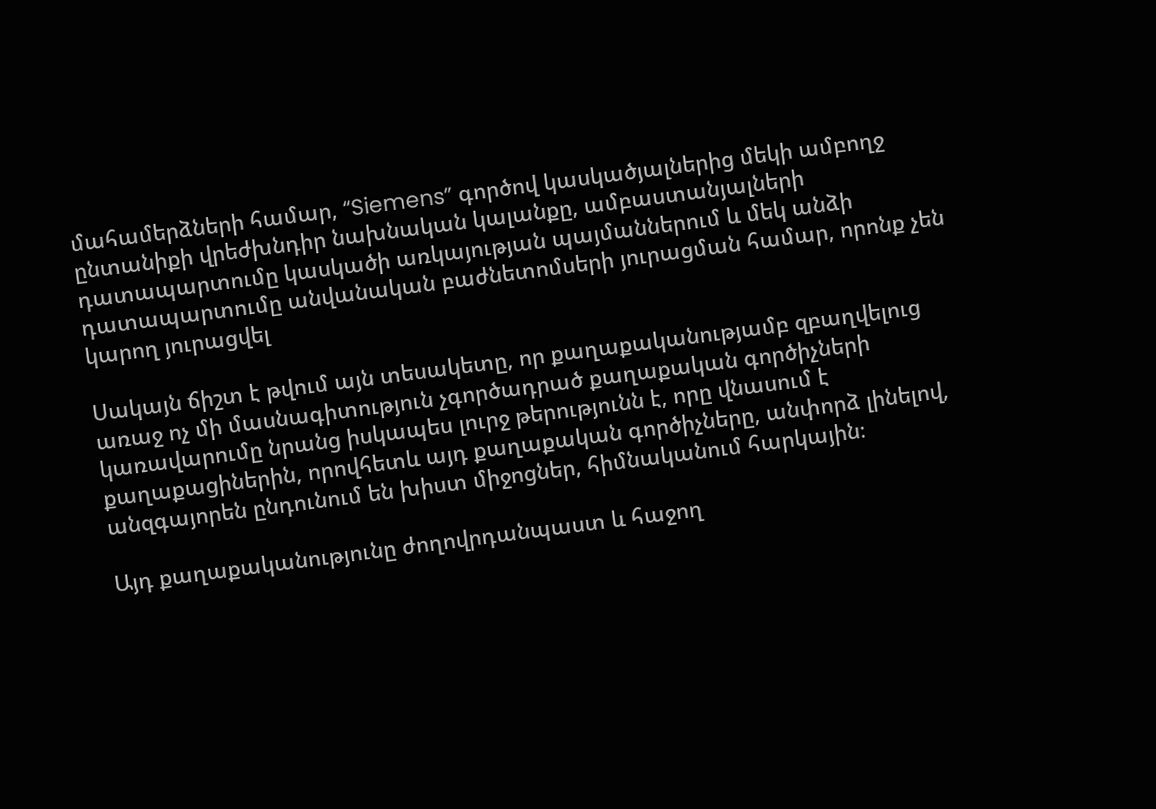մահամերձների համար, “Siemens” գործով կասկածյալներից մեկի ամբողջ ընտանիքի վրեժխնդիր նախնական կալանքը, ամբաստանյալների դատապարտումը կասկածի առկայության պայմաններում և մեկ անձի դատապարտումը անվանական բաժնետոմսերի յուրացման համար, որոնք չեն կարող յուրացվել

Սակայն ճիշտ է թվում այն տեսակետը, որ քաղաքականությամբ զբաղվելուց առաջ ոչ մի մասնագիտություն չգործադրած քաղաքական գործիչների կառավարումը նրանց իսկապես լուրջ թերությունն է, որը վնասում է քաղաքացիներին, որովհետև այդ քաղաքական գործիչները, անփորձ լինելով, անզգայորեն ընդունում են խիստ միջոցներ, հիմնականում հարկային։

Այդ քաղաքականությունը ժողովրդանպաստ և հաջող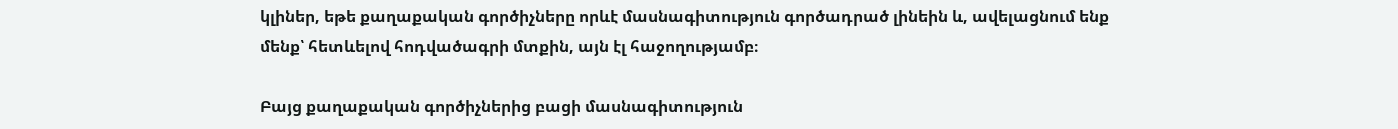կլիներ, եթե քաղաքական գործիչները որևէ մասնագիտություն գործադրած լինեին և, ավելացնում ենք մենք՝ հետևելով հոդվածագրի մտքին, այն էլ հաջողությամբ։

Բայց քաղաքական գործիչներից բացի մասնագիտություն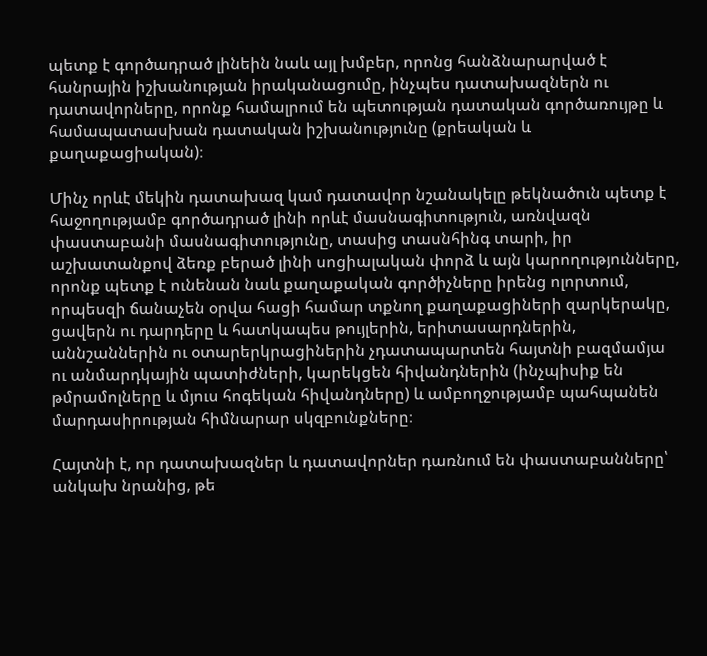պետք է գործադրած լինեին նաև այլ խմբեր, որոնց հանձնարարված է հանրային իշխանության իրականացումը, ինչպես դատախազներն ու դատավորները, որոնք համալրում են պետության դատական գործառույթը և համապատասխան դատական իշխանությունը (քրեական և քաղաքացիական)։

Մինչ որևէ մեկին դատախազ կամ դատավոր նշանակելը թեկնածուն պետք է հաջողությամբ գործադրած լինի որևէ մասնագիտություն, առնվազն փաստաբանի մասնագիտությունը, տասից տասնհինգ տարի, իր աշխատանքով ձեռք բերած լինի սոցիալական փորձ և այն կարողությունները, որոնք պետք է ունենան նաև քաղաքական գործիչները իրենց ոլորտում, որպեսզի ճանաչեն օրվա հացի համար տքնող քաղաքացիների զարկերակը, ցավերն ու դարդերը և հատկապես թույլերին, երիտասարդներին, աննշաններին ու օտարերկրացիներին չդատապարտեն հայտնի բազմամյա ու անմարդկային պատիժների, կարեկցեն հիվանդներին (ինչպիսիք են թմրամոլները և մյուս հոգեկան հիվանդները) և ամբողջությամբ պահպանեն մարդասիրության հիմնարար սկզբունքները։

Հայտնի է, որ դատախազներ և դատավորներ դառնում են փաստաբանները՝ անկախ նրանից, թե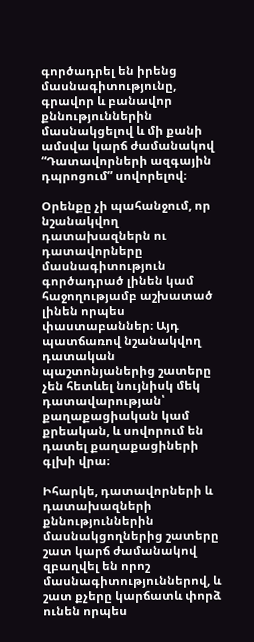գործադրել են իրենց մասնագիտությունը, գրավոր և բանավոր քննություններին մասնակցելով և մի քանի ամսվա կարճ ժամանակով “Դատավորների ազգային դպրոցում” սովորելով։

Օրենքը չի պահանջում, որ նշանակվող դատախազներն ու դատավորները մասնագիտություն գործադրած լինեն կամ հաջողությամբ աշխատած լինեն որպես փաստաբաններ։ Այդ պատճառով նշանակվող դատական պաշտոնյաներից շատերը չեն հետևել նույնիսկ մեկ դատավարության՝ քաղաքացիական կամ քրեական, և սովորում են դատել քաղաքացիների գլխի վրա։

Իհարկե, դատավորների և դատախազների քննություններին մասնակցողներից շատերը շատ կարճ ժամանակով զբաղվել են որոշ մասնագիտություններով, և շատ քչերը կարճատև փորձ ունեն որպես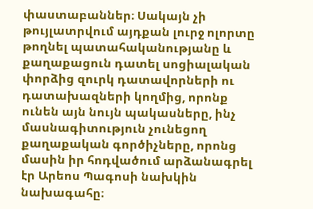փաստաբաններ։ Սակայն չի թույլատրվում այդքան լուրջ ոլորտը թողնել պատահականությանը և քաղաքացուն դատել սոցիալական փորձից զուրկ դատավորների ու դատախազների կողմից, որոնք ունեն այն նույն պակասները, ինչ մասնագիտություն չունեցող քաղաքական գործիչները, որոնց մասին իր հոդվածում արձանագրել էր Արեոս Պագոսի նախկին նախագահը։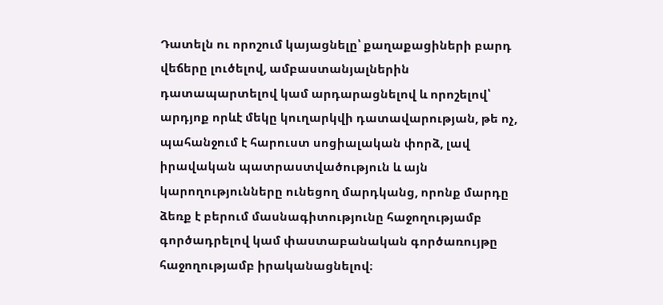Դատելն ու որոշում կայացնելը՝ քաղաքացիների բարդ վեճերը լուծելով, ամբաստանյալներին դատապարտելով կամ արդարացնելով և որոշելով՝ արդյոք որևէ մեկը կուղարկվի դատավարության, թե ոչ, պահանջում է հարուստ սոցիալական փորձ, լավ իրավական պատրաստվածություն և այն կարողությունները ունեցող մարդկանց, որոնք մարդը ձեռք է բերում մասնագիտությունը հաջողությամբ գործադրելով կամ փաստաբանական գործառույթը հաջողությամբ իրականացնելով։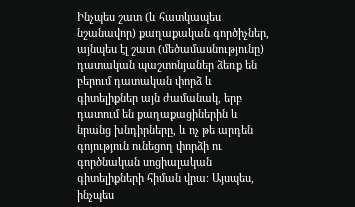Ինչպես շատ (և հատկապես նշանավոր) քաղաքական գործիչներ, այնպես էլ շատ (մեծամասնությունը) դատական պաշտոնյաներ ձեռք են բերում դատական փորձ և գիտելիքներ այն ժամանակ, երբ դատում են քաղաքացիներին և նրանց խնդիրները, և ոչ թե արդեն գոյություն ունեցող փորձի ու գործնական սոցիալական գիտելիքների հիման վրա։ Այսպես, ինչպես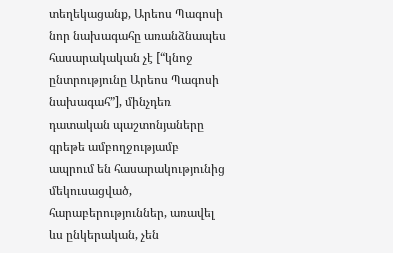տեղեկացանք, Արեոս Պագոսի նոր նախագահը առանձնապես հասարակական չէ [“կնոջ ընտրությունը Արեոս Պագոսի նախագահ”], մինչդեռ դատական պաշտոնյաները գրեթե ամբողջությամբ ապրում են հասարակությունից մեկուսացված, հարաբերություններ, առավել ևս ընկերական, չեն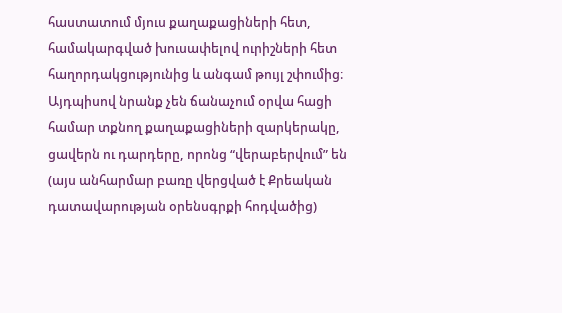հաստատում մյուս քաղաքացիների հետ, համակարգված խուսափելով ուրիշների հետ հաղորդակցությունից և անգամ թույլ շփումից։ Այդպիսով նրանք չեն ճանաչում օրվա հացի համար տքնող քաղաքացիների զարկերակը, ցավերն ու դարդերը, որոնց “վերաբերվում” են (այս անհարմար բառը վերցված է Քրեական դատավարության օրենսգրքի հոդվածից)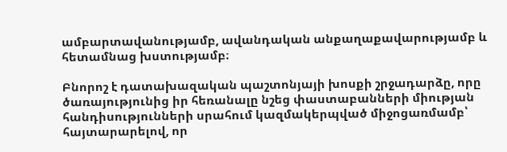ամբարտավանությամբ, ավանդական անքաղաքավարությամբ և հետամնաց խստությամբ։

Բնորոշ է դատախազական պաշտոնյայի խոսքի շրջադարձը, որը ծառայությունից իր հեռանալը նշեց փաստաբանների միության հանդիսությունների սրահում կազմակերպված միջոցառմամբ՝ հայտարարելով, որ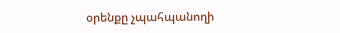օրենքը չպահպանողի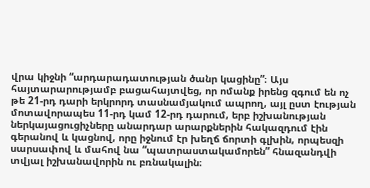վրա կիջնի “արդարադատության ծանր կացինը”։ Այս հայտարարությամբ բացահայտվեց, որ ոմանք իրենց զգում են ոչ թե 21-րդ դարի երկրորդ տասնամյակում ապրող, այլ ըստ էության մոտավորապես 11-րդ կամ 12-րդ դարում, երբ իշխանության ներկայացուցիչները անարդար արարքներին հակազդում էին գերանով և կացնով, որը իջնում էր խեղճ ճորտի գլխին, որպեսզի սարսափով և մահով նա “պատրաստակամորեն” հնազանդվի տվյալ իշխանավորին ու բռնակալին։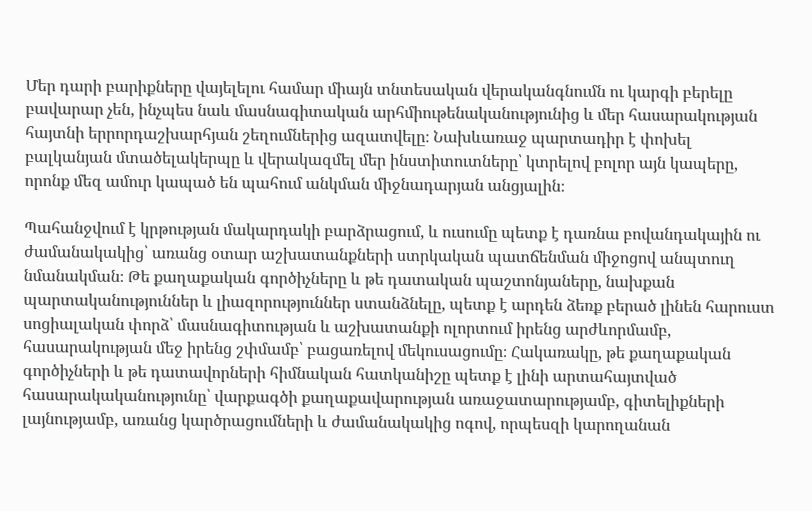Մեր դարի բարիքները վայելելու համար միայն տնտեսական վերականգնումն ու կարգի բերելը բավարար չեն, ինչպես նաև մասնագիտական արհմիութենականությունից և մեր հասարակության հայտնի երրորդաշխարհյան շեղումներից ազատվելը։ Նախևառաջ պարտադիր է փոխել բալկանյան մտածելակերպը և վերակազմել մեր ինստիտուտները՝ կտրելով բոլոր այն կապերը, որոնք մեզ ամուր կապած են պահում անկման միջնադարյան անցյալին։

Պահանջվում է կրթության մակարդակի բարձրացում, և ուսումը պետք է դառնա բովանդակային ու ժամանակակից՝ առանց օտար աշխատանքների ստրկական պատճենման միջոցով անպտուղ նմանակման։ Թե քաղաքական գործիչները և թե դատական պաշտոնյաները, նախքան պարտականություններ և լիազորություններ ստանձնելը, պետք է արդեն ձեռք բերած լինեն հարուստ սոցիալական փորձ՝ մասնագիտության և աշխատանքի ոլորտում իրենց արժևորմամբ, հասարակության մեջ իրենց շփմամբ՝ բացառելով մեկուսացումը։ Հակառակը, թե քաղաքական գործիչների և թե դատավորների հիմնական հատկանիշը պետք է լինի արտահայտված հասարակականությունը՝ վարքագծի քաղաքավարության առաջատարությամբ, գիտելիքների լայնությամբ, առանց կարծրացումների և ժամանակակից ոգով, որպեսզի կարողանան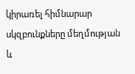կիրառել հիմնարար սկզբունքները մեղմության և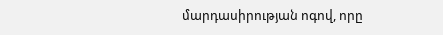մարդասիրության ոգով, որը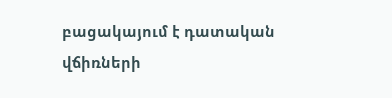բացակայում է դատական վճիռների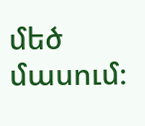մեծ մասում։